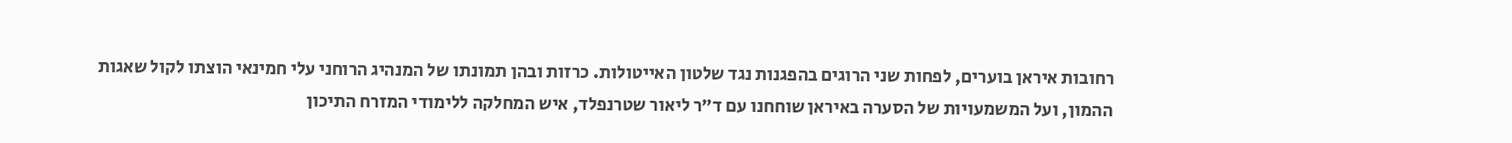רחובות איראן בוערים, לפחות שני הרוגים בהפגנות נגד שלטון האייטולות. כרזות ובהן תמונתו של המנהיג הרוחני עלי חמינאי הוצתו לקול שאגות ההמון, ועל המשמעויות של הסערה באיראן שוחחנו עם ד״ר ליאור שטרנפלד, איש המחלקה ללימודי המזרח התיכון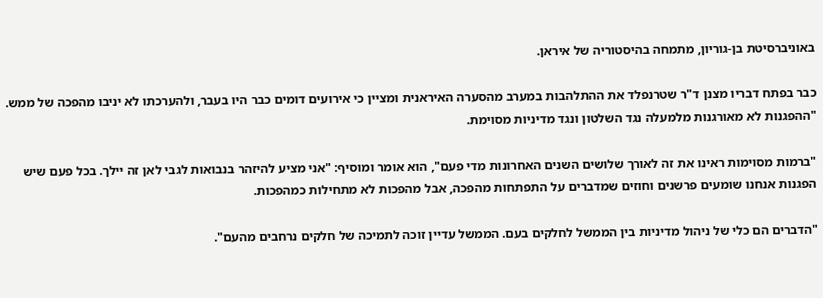באוניברסיטת בן-גוריון, מתמחה בהיסטוריה של איראן.

כבר בפתח דבריו מצנן ד"ר שטרנפלד את ההתלהבות במערב מהסערה האיראנית ומציין כי אירועים דומים כבר היו בעבר, ולהערכתו לא יניבו מהפכה של ממש. "ההפגנות לא מאורגנות מלמעלה נגד השלטון ונגד מדיניות מסוימת.

"ברמות מסוימות ראינו את זה לאורך שלושים השנים האחרונות מדי פעם", הוא אומר ומוסיף: "אני מציע להיזהר בנבואות לגבי לאן זה יילך. בכל פעם שיש הפגנות אנחנו שומעים פרשנים וחוזים שמדברים על התפתחות מהפכה, אבל מהפכות לא מתחילות כמהפכות.

"הדברים הם כלי של ניהול מדיניות בין הממשל לחלקים בעם. הממשל עדיין זוכה לתמיכה של חלקים נרחבים מהעם".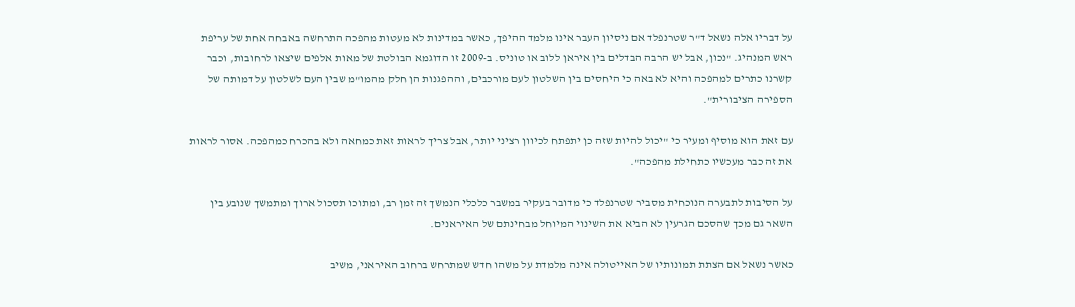על דבריו אלה נשאל ד"ר שטרנפלד אם ניסיון העבר אינו מלמד ההיפך, כאשר במדינות לא מעטות מהפכה התרחשה באבחה אחת של עריפת ראש המנהיג. "נכון, אבל יש הרבה הבדלים בין איראן ללוב או טוניס. ב-2009 זו הדוגמא הבולטת של מאות אלפים שיצאו לרחובות, וכבר קשרנו כתרים למהפכה והיא לא באה כי היחסים בין השלטון לעם מורכבים, וההפגנות הן חלק מהמו"מ שבין העם לשלטון על דמותה של הספירה הציבורית".

עם זאת הוא מוסיף ומעיר כי "יכול להיות שזה כן יתפתח לכיוון רציני יותר, אבל צריך לראות זאת כמחאה ולא בהכרח כמהפכה. אסור לראות את זה כבר מעכשיו כתחילת מהפכה".

על הסיבות לתבערה הנוכחית מסביר שטרנפלד כי מדובר בעקיר במשבר כלכלי הנמשך זה זמן רב, ומתוכו תסכול ארוך ומתמשך שנובע בין השאר גם מכך שהסכם הגרעין לא הביא את השינוי המיוחל מבחינתם של האיראנים.

כאשר נשאל אם הצתת תמונותיו של האייטולה אינה מלמדת על משהו חדש שמתרחש ברחוב האיראני, משיב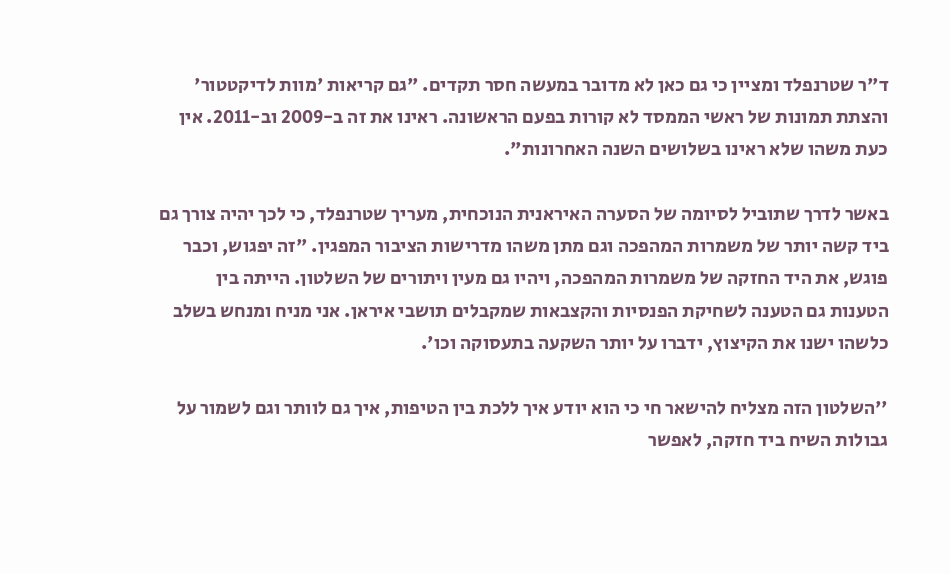ד"ר שטרנפלד ומציין כי גם כאן לא מדובר במעשה חסר תקדים. "גם קריאות 'מוות לדיקטטור' והצתת תמונות של ראשי הממסד לא קורות בפעם הראשונה. ראינו את זה ב-2009 וב-2011. אין כעת משהו שלא ראינו בשלושים השנה האחרונות".

באשר לדרך שתוביל לסיומה של הסערה האיראנית הנוכחית, מעריך שטרנפלד, כי לכך יהיה צורך גם ביד קשה יותר של משמרות המהפכה וגם מתן משהו מדרישות הציבור המפגין. "זה יפגוש, וכבר פוגש, את היד החזקה של משמרות המהפכה, ויהיו גם מעין ויתורים של השלטון. הייתה בין הטענות גם הטענה לשחיקת הפנסיות והקצבאות שמקבלים תושבי איראן. אני מניח ומנחש בשלב כלשהו ישנו את הקיצוץ, ידברו על יותר השקעה בתעסוקה וכו'.

''השלטון הזה מצליח להישאר חי כי הוא יודע איך ללכת בין הטיפות, איך גם לוותר וגם לשמור על גבולות השיח ביד חזקה, לאפשר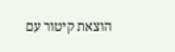הוצאת קיטור עם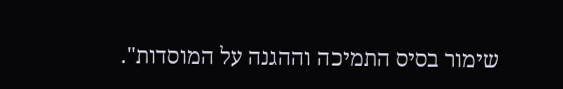שימור בסיס התמיכה וההגנה על המוסדות".